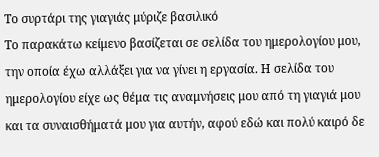Το συρτάρι της γιαγιάς μύριζε βασιλικό
Το παρακάτω κείμενο βασίζεται σε σελίδα του ημερολογίου μου, την οποία έχω αλλάξει για να γίνει η εργασία. Η σελίδα του ημερολογίου είχε ως θέμα τις αναμνήσεις μου από τη γιαγιά μου και τα συναισθήματά μου για αυτήν, αφού εδώ και πολύ καιρό δε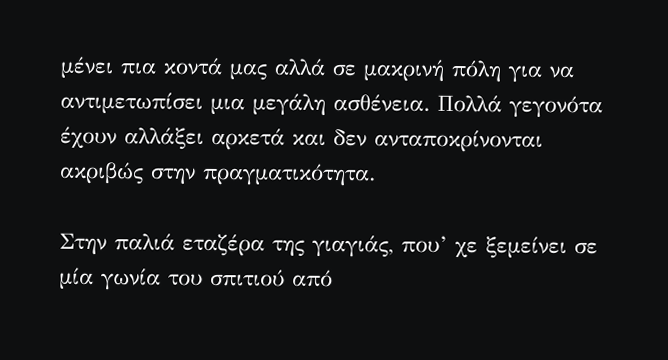μένει πια κοντά μας αλλά σε μακρινή πόλη για να αντιμετωπίσει μια μεγάλη ασθένεια. Πολλά γεγονότα έχουν αλλάξει αρκετά και δεν ανταποκρίνονται ακριβώς στην πραγματικότητα.

Στην παλιά εταζέρα της γιαγιάς, που’ χε ξεμείνει σε μία γωνία του σπιτιού από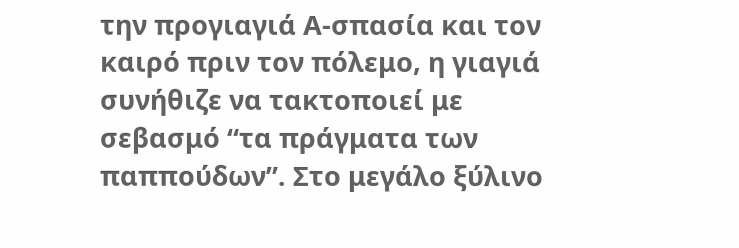την προγιαγιά Α-σπασία και τον καιρό πριν τον πόλεμο, η γιαγιά συνήθιζε να τακτοποιεί με σεβασμό “τα πράγματα των παππούδων”. Στο μεγάλο ξύλινο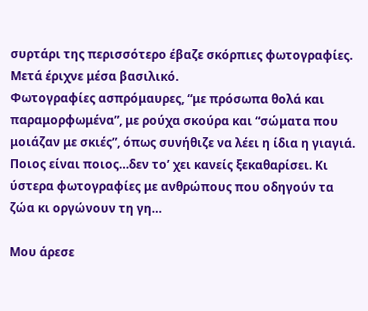συρτάρι της περισσότερο έβαζε σκόρπιες φωτογραφίες. Μετά έριχνε μέσα βασιλικό.
Φωτογραφίες ασπρόμαυρες, “με πρόσωπα θολά και παραμορφωμένα”, με ρούχα σκούρα και “σώματα που μοιάζαν με σκιές”, όπως συνήθιζε να λέει η ίδια η γιαγιά. Ποιος είναι ποιος…δεν το’ χει κανείς ξεκαθαρίσει. Κι ύστερα φωτογραφίες με ανθρώπους που οδηγούν τα ζώα κι οργώνουν τη γη…

Μου άρεσε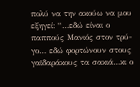πολύ να την ακούω να μου εξηγεί: “…εδώ είναι ο παππούς Μανιός στον τρύ-γο… εδώ φορτώνουν στους γαϊδαράκους τα σακιά…κι ο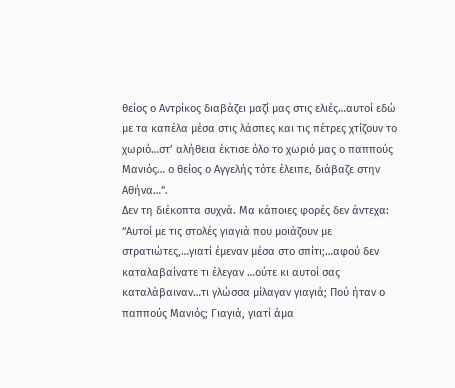θείος ο Αντρίκος διαβάζει μαζί μας στις ελιές…αυτοί εδώ με τα καπέλα μέσα στις λάσπες και τις πέτρες χτίζουν το χωριό…στ’ αλήθεια έκτισε όλο το χωριό μας ο παππούς Μανιός… ο θείος ο Αγγελής τότε έλειπε, διάβαζε στην Αθήνα…”.
Δεν τη διέκοπτα συχνά. Μα κάποιες φορές δεν άντεχα: “Αυτοί με τις στολές γιαγιά που μοιάζουν με στρατιώτες,…γιατί έμεναν μέσα στο σπίτι;…αφού δεν καταλαβαίνατε τι έλεγαν …ούτε κι αυτοί σας καταλάβαιναν…τι γλώσσα μίλαγαν γιαγιά; Πού ήταν ο παππούς Μανιός; Γιαγιά, γιατί άμα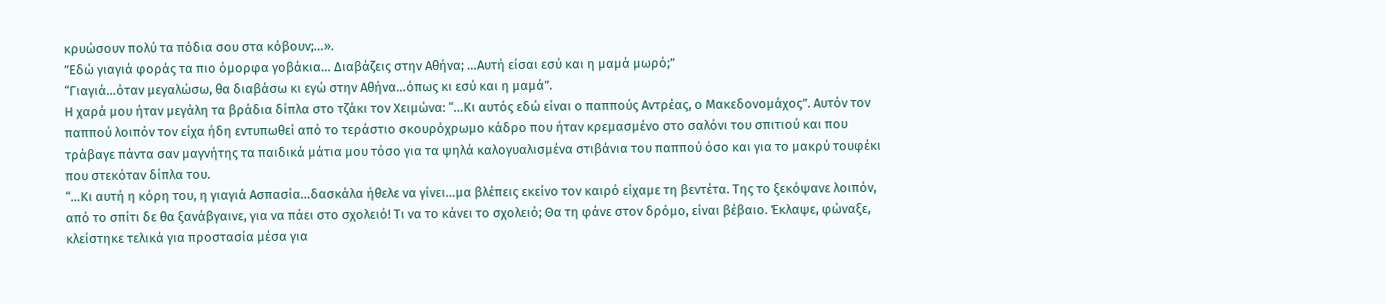κρυώσουν πολύ τα πόδια σου στα κόβουν;…».
”Εδώ γιαγιά φοράς τα πιο όμορφα γοβάκια… Διαβάζεις στην Αθήνα; …Αυτή είσαι εσύ και η μαμά μωρό;”
“Γιαγιά…όταν μεγαλώσω, θα διαβάσω κι εγώ στην Αθήνα…όπως κι εσύ και η μαμά”.
Η χαρά μου ήταν μεγάλη τα βράδια δίπλα στο τζάκι τον Χειμώνα: “…Κι αυτός εδώ είναι ο παππούς Αντρέας, ο Μακεδονομάχος”. Αυτόν τον παππού λοιπόν τον είχα ήδη εντυπωθεί από το τεράστιο σκουρόχρωμο κάδρο που ήταν κρεμασμένο στο σαλόνι του σπιτιού και που τράβαγε πάντα σαν μαγνήτης τα παιδικά μάτια μου τόσο για τα ψηλά καλογυαλισμένα στιβάνια του παππού όσο και για το μακρύ τουφέκι που στεκόταν δίπλα του.
“…Κι αυτή η κόρη του, η γιαγιά Ασπασία…δασκάλα ήθελε να γίνει…μα βλέπεις εκείνο τον καιρό είχαμε τη βεντέτα. Της το ξεκόψανε λοιπόν, από το σπίτι δε θα ξανάβγαινε, για να πάει στο σχολειό! Τι να το κάνει το σχολειό; Θα τη φάνε στον δρόμο, είναι βέβαιο. Έκλαψε, φώναξε, κλείστηκε τελικά για προστασία μέσα για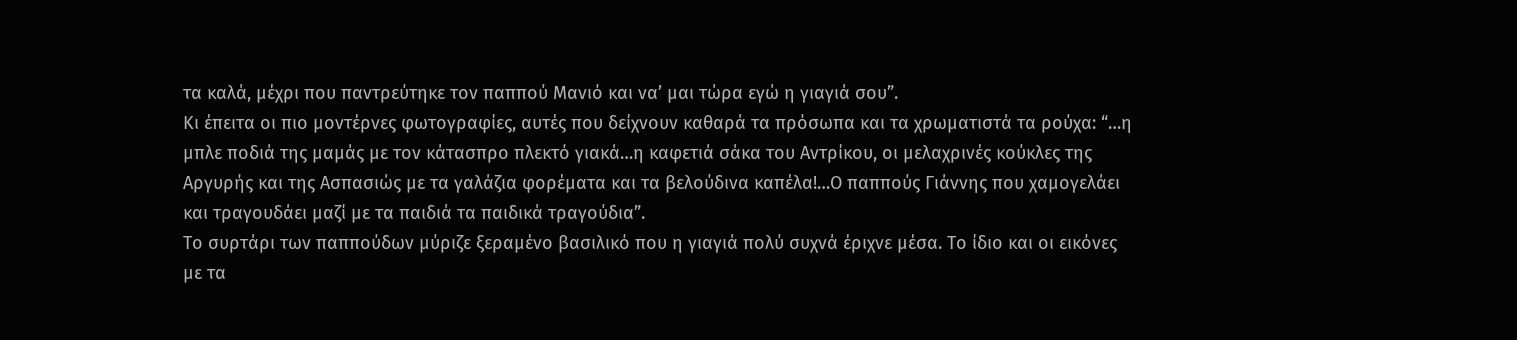τα καλά, μέχρι που παντρεύτηκε τον παππού Μανιό και να’ μαι τώρα εγώ η γιαγιά σου”.
Κι έπειτα οι πιο μοντέρνες φωτογραφίες, αυτές που δείχνουν καθαρά τα πρόσωπα και τα χρωματιστά τα ρούχα: “…η μπλε ποδιά της μαμάς με τον κάτασπρο πλεκτό γιακά…η καφετιά σάκα του Αντρίκου, οι μελαχρινές κούκλες της Αργυρής και της Ασπασιώς με τα γαλάζια φορέματα και τα βελούδινα καπέλα!…Ο παππούς Γιάννης που χαμογελάει και τραγουδάει μαζί με τα παιδιά τα παιδικά τραγούδια”.
Το συρτάρι των παππούδων μύριζε ξεραμένο βασιλικό που η γιαγιά πολύ συχνά έριχνε μέσα. Το ίδιο και οι εικόνες με τα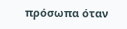πρόσωπα όταν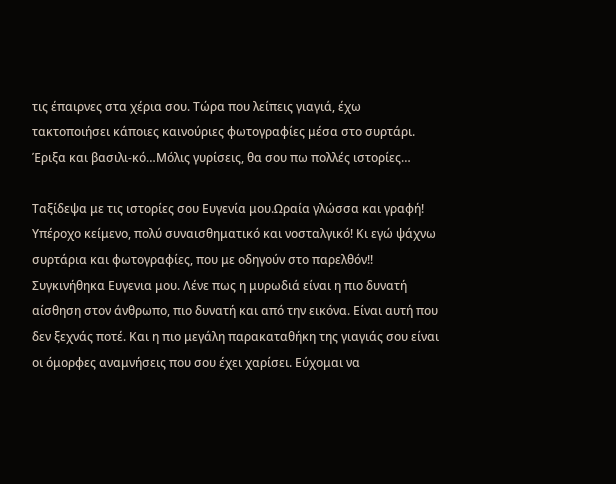τις έπαιρνες στα χέρια σου. Τώρα που λείπεις γιαγιά, έχω τακτοποιήσει κάποιες καινούριες φωτογραφίες μέσα στο συρτάρι. Έριξα και βασιλι-κό…Μόλις γυρίσεις, θα σου πω πολλές ιστορίες…

Ταξίδεψα με τις ιστορίες σου Ευγενία μου.Ωραία γλώσσα και γραφή!
Υπέροχο κείμενο, πολύ συναισθηματικό και νοσταλγικό! Κι εγώ ψάχνω συρτάρια και φωτογραφίες, που με οδηγούν στο παρελθόν!!
Συγκινήθηκα Ευγενια μου. Λένε πως η μυρωδιά είναι η πιο δυνατή αίσθηση στον άνθρωπο, πιο δυνατή και από την εικόνα. Είναι αυτή που δεν ξεχνάς ποτέ. Και η πιο μεγάλη παρακαταθήκη της γιαγιάς σου είναι οι όμορφες αναμνήσεις που σου έχει χαρίσει. Εύχομαι να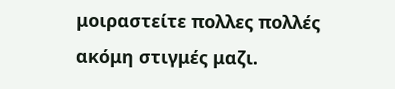μοιραστείτε πολλες πολλές ακόμη στιγμές μαζι.